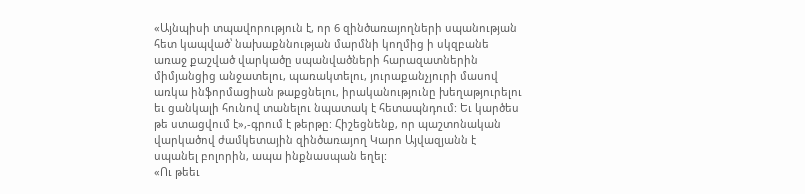«Այնպիսի տպավորություն է, որ 6 զինծառայողների սպանության հետ կապված՝ նախաքննության մարմնի կողմից ի սկզբանե առաջ քաշված վարկածը սպանվածների հարազատներին միմյանցից անջատելու, պառակտելու, յուրաքանչյուրի մասով առկա ինֆորմացիան թաքցնելու, իրականությունը խեղաթյուրելու եւ ցանկալի հունով տանելու նպատակ է հետապնդում: Եւ կարծես թե ստացվում է»,-գրում է թերթը: Հիշեցնենք, որ պաշտոնական վարկածով ժամկետային զինծառայող Կարո Այվազյանն է սպանել բոլորին, ապա ինքնասպան եղել:
«Ու թեեւ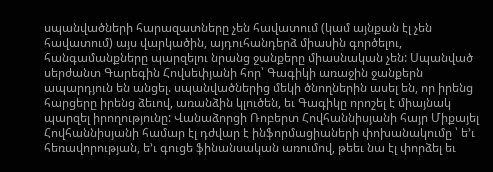սպանվածների հարազատները չեն հավատում (կամ այնքան էլ չեն հավատում) այս վարկածին, այդուհանդերձ միասին գործելու, հանգամանքները պարզելու նրանց ջանքերը միասնական չեն: Սպանված սերժանտ Գարեգին Հովսեփյանի հոր՝ Գագիկի առաջին ջանքերն ապարդյուն են անցել. սպանվածներից մեկի ծնողներին ասել են, որ իրենց հարցերը իրենց ձեւով, առանձին կլուծեն, եւ Գագիկը որոշել է միայնակ պարզել իրողությունը: Վանաձորցի Ռոբերտ Հովհաննիսյանի հայր Միքայել Հովհաննիսյանի համար էլ դժվար է ինֆորմացիաների փոխանակումը ՝ ե’ւ հեռավորության, ե’ւ գուցե ֆինանսական առումով, թեեւ նա էլ փորձել եւ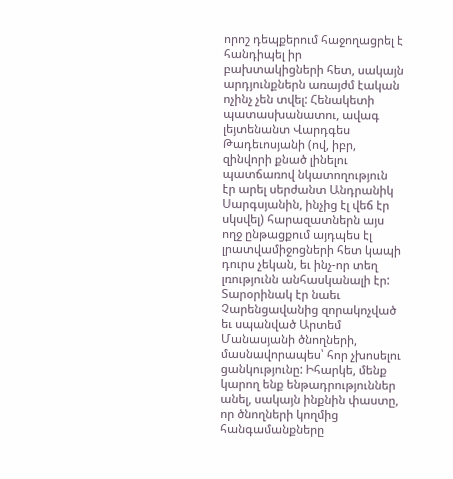որոշ դեպքերում հաջողացրել է հանդիպել իր բախտակիցների հետ, սակայն արդյունքներն առայժմ էական ոչինչ չեն տվել: Հենակետի պատասխանատու, ավագ լեյտենանտ Վարդգես Թադեւոսյանի (ով, իբր, զինվորի քնած լինելու պատճառով նկատողություն էր արել սերժանտ Անդրանիկ Սարգսյանին, ինչից էլ վեճ էր սկսվել) հարազատներն այս ողջ ընթացքում այդպես էլ լրատվամիջոցների հետ կապի դուրս չեկան, եւ ինչ-որ տեղ լռությունն անհասկանալի էր:
Տարօրինակ էր նաեւ Չարենցավանից զորակոչված եւ սպանված Արտեմ Մանասյանի ծնողների, մասնավորապես՝ հոր չխոսելու ցանկությունը: Իհարկե, մենք կարող ենք ենթադրություններ անել, սակայն ինքնին փաստը, որ ծնողների կողմից հանգամանքները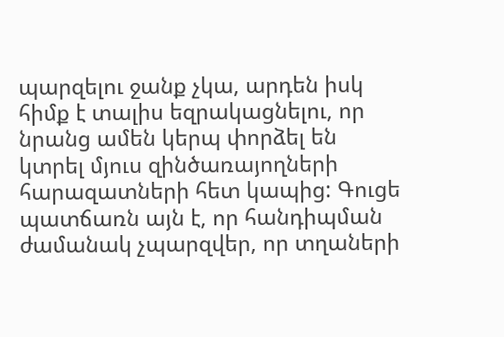պարզելու ջանք չկա, արդեն իսկ հիմք է տալիս եզրակացնելու, որ նրանց ամեն կերպ փորձել են կտրել մյուս զինծառայողների հարազատների հետ կապից: Գուցե պատճառն այն է, որ հանդիպման ժամանակ չպարզվեր, որ տղաների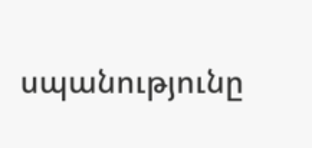սպանությունը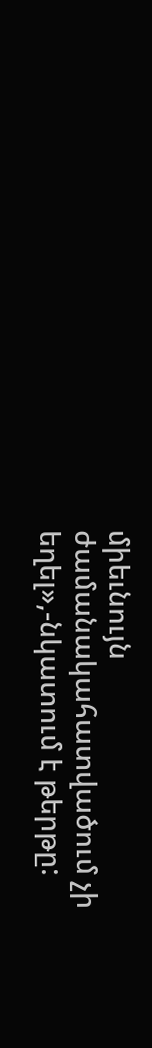միեւնույն ժամանակահատվածում չի եղել»,-նկատում է թերթը: